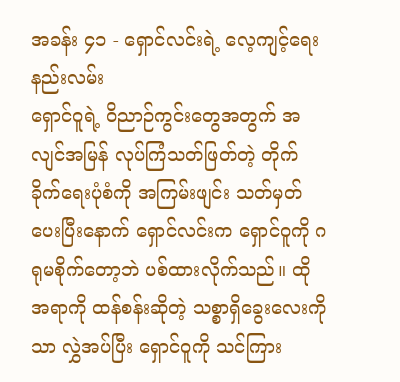အခန်း ၄၁ - ရှောင်လင်းရဲ့ လေ့ကျင့်ရေးနည်းလမ်း
ရှောင်ဝူရဲ့ ဝိညာဉ်ကွင်းတွေအတွက် အလျင်အမြန် လုပ်ကြံသတ်ဖြတ်တဲ့ တိုက်ခိုက်ရေးပုံစံကို အကြမ်းဖျင်း သတ်မှတ်ပေးပြီးနောက် ရှောင်လင်းက ရှောင်ဝူကို ဂရုမစိုက်တော့ဘဲ ပစ်ထားလိုက်သည်။ ထိုအရာကို ထန်စန်းဆိုတဲ့ သစ္စာရှိခွေးလေးကိုသာ လွှဲအပ်ပြီး ရှောင်ဝူကို သင်ကြား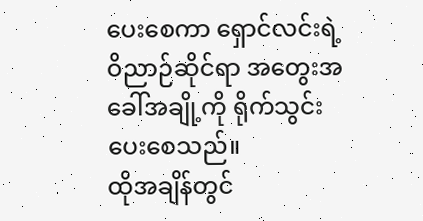ပေးစေကာ ရှောင်လင်းရဲ့ ဝိညာဉ်ဆိုင်ရာ အတွေးအခေါ်အချို့ကို ရိုက်သွင်းပေးစေသည်။
ထိုအချိန်တွင်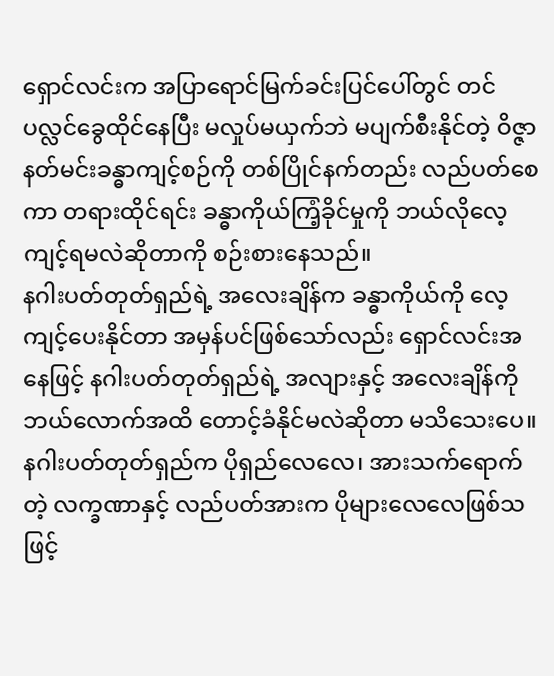ရှောင်လင်းက အပြာရောင်မြက်ခင်းပြင်ပေါ်တွင် တင်ပလ္လင်ခွေထိုင်နေပြီး မလှုပ်မယှက်ဘဲ မပျက်စီးနိုင်တဲ့ ဝိဇ္ဇာနတ်မင်းခန္ဓာကျင့်စဉ်ကို တစ်ပြိုင်နက်တည်း လည်ပတ်စေကာ တရားထိုင်ရင်း ခန္ဓာကိုယ်ကြံ့ခိုင်မှုကို ဘယ်လိုလေ့ကျင့်ရမလဲဆိုတာကို စဉ်းစားနေသည်။
နဂါးပတ်တုတ်ရှည်ရဲ့ အလေးချိန်က ခန္ဓာကိုယ်ကို လေ့ကျင့်ပေးနိုင်တာ အမှန်ပင်ဖြစ်သော်လည်း ရှောင်လင်းအနေဖြင့် နဂါးပတ်တုတ်ရှည်ရဲ့ အလျားနှင့် အလေးချိန်ကို ဘယ်လောက်အထိ တောင့်ခံနိုင်မလဲဆိုတာ မသိသေးပေ။ နဂါးပတ်တုတ်ရှည်က ပိုရှည်လေလေ၊ အားသက်ရောက်တဲ့ လက္ခဏာနှင့် လည်ပတ်အားက ပိုများလေလေဖြစ်သဖြင့်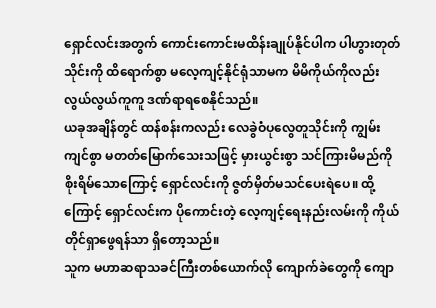ရှောင်လင်းအတွက် ကောင်းကောင်းမထိန်းချုပ်နိုင်ပါက ပါဟွားတုတ်သိုင်းကို ထိရောက်စွာ မလေ့ကျင့်နိုင်ရုံသာမက မိမိကိုယ်ကိုလည်း လွယ်လွယ်ကူကူ ဒဏ်ရာရစေနိုင်သည်။
ယခုအချိန်တွင် ထန်စန်းကလည်း လေခွဲဝံပုလွေတူသိုင်းကို ကျွမ်းကျင်စွာ မတတ်မြောက်သေးသဖြင့် မှားယွင်းစွာ သင်ကြားမိမည်ကို စိုးရိမ်သောကြောင့် ရှောင်လင်းကို ဇွတ်မှိတ်မသင်ပေးရဲပေ။ ထို့ကြောင့် ရှောင်လင်းက ပိုကောင်းတဲ့ လေ့ကျင့်ရေးနည်းလမ်းကို ကိုယ်တိုင်ရှာဖွေရန်သာ ရှိတော့သည်။
သူက မဟာဆရာသခင်ကြီးတစ်ယောက်လို ကျောက်ခဲတွေကို ကျော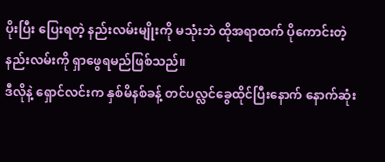ပိုးပြီး ပြေးရတဲ့ နည်းလမ်းမျိုးကို မသုံးဘဲ ထိုအရာထက် ပိုကောင်းတဲ့ နည်းလမ်းကို ရှာဖွေရမည်ဖြစ်သည်။
ဒီလိုနဲ့ ရှောင်လင်းက နှစ်မိနစ်ခန့် တင်ပလ္လင်ခွေထိုင်ပြီးနောက် နောက်ဆုံး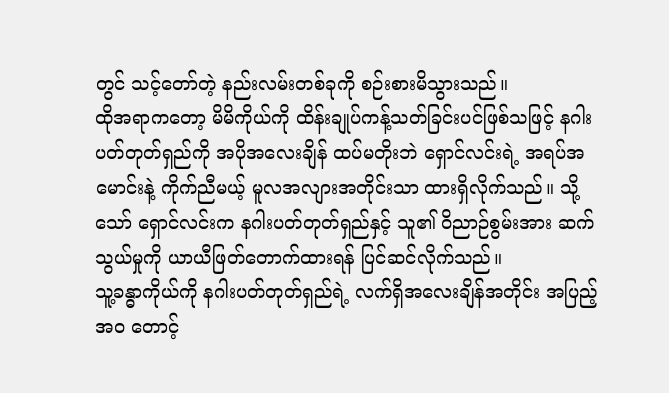တွင် သင့်တော်တဲ့ နည်းလမ်းတစ်ခုကို စဉ်းစားမိသွားသည်။
ထိုအရာကတော့ မိမိကိုယ်ကို ထိန်းချုပ်ကန့်သတ်ခြင်းပင်ဖြစ်သဖြင့် နဂါးပတ်တုတ်ရှည်ကို အပိုအလေးချိန် ထပ်မတိုးဘဲ ရှောင်လင်းရဲ့ အရပ်အမောင်းနဲ့ ကိုက်ညီမယ့် မူလအလျားအတိုင်းသာ ထားရှိလိုက်သည်။ သို့သော် ရှောင်လင်းက နဂါးပတ်တုတ်ရှည်နှင့် သူ၏ ဝိညာဉ်စွမ်းအား ဆက်သွယ်မှုကို ယာယီဖြတ်တောက်ထားရန် ပြင်ဆင်လိုက်သည်။
သူ့ခန္ဓာကိုယ်ကို နဂါးပတ်တုတ်ရှည်ရဲ့ လက်ရှိအလေးချိန်အတိုင်း အပြည့်အဝ တောင့်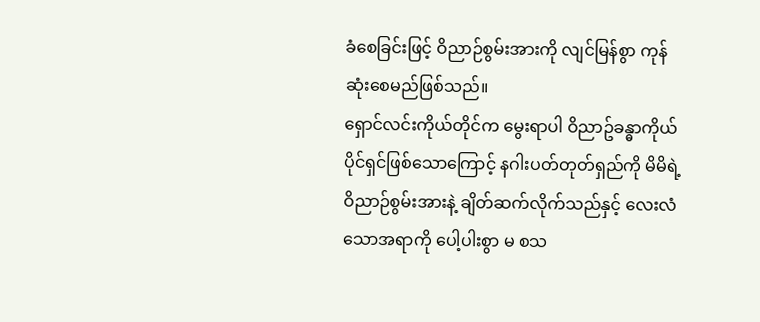ခံစေခြင်းဖြင့် ဝိညာဉ်စွမ်းအားကို လျင်မြန်စွာ ကုန်ဆုံးစေမည်ဖြစ်သည်။
ရှောင်လင်းကိုယ်တိုင်က မွေးရာပါ ဝိညာဥ်ခန္ဓာကိုယ် ပိုင်ရှင်ဖြစ်သောကြောင့် နဂါးပတ်တုတ်ရှည်ကို မိမိရဲ့ ဝိညာဉ်စွမ်းအားနဲ့ ချိတ်ဆက်လိုက်သည်နှင့် လေးလံသောအရာကို ပေါ့ပါးစွာ မ စသ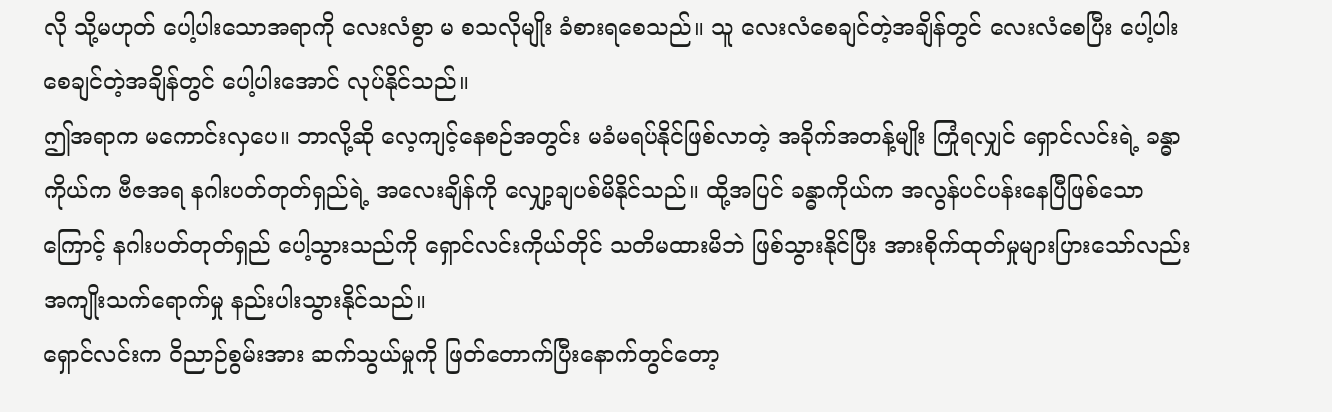လို သို့မဟုတ် ပေါ့ပါးသောအရာကို လေးလံစွာ မ စသလိုမျိုး ခံစားရစေသည်။ သူ လေးလံစေချင်တဲ့အချိန်တွင် လေးလံစေပြီး ပေါ့ပါးစေချင်တဲ့အချိန်တွင် ပေါ့ပါးအောင် လုပ်နိုင်သည်။
ဤအရာက မကောင်းလှပေ။ ဘာလို့ဆို လေ့ကျင့်နေစဉ်အတွင်း မခံမရပ်နိုင်ဖြစ်လာတဲ့ အခိုက်အတန့်မျိုး ကြုံရလျှင် ရှောင်လင်းရဲ့ ခန္ဓာကိုယ်က ဗီဇအရ နဂါးပတ်တုတ်ရှည်ရဲ့ အလေးချိန်ကို လျှော့ချပစ်မိနိုင်သည်။ ထို့အပြင် ခန္ဓာကိုယ်က အလွန်ပင်ပန်းနေပြီဖြစ်သောကြောင့် နဂါးပတ်တုတ်ရှည် ပေါ့သွားသည်ကို ရှောင်လင်းကိုယ်တိုင် သတိမထားမိဘဲ ဖြစ်သွားနိုင်ပြီး အားစိုက်ထုတ်မှုများပြားသော်လည်း အကျိုးသက်ရောက်မှု နည်းပါးသွားနိုင်သည်။
ရှောင်လင်းက ဝိညာဉ်စွမ်းအား ဆက်သွယ်မှုကို ဖြတ်တောက်ပြီးနောက်တွင်တော့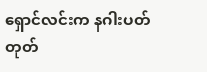ရှောင်လင်းက နဂါးပတ်တုတ်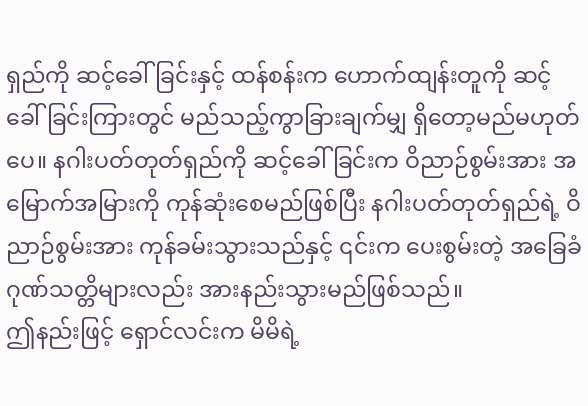ရှည်ကို ဆင့်ခေါ်ခြင်းနှင့် ထန်စန်းက ဟောက်ထျန်းတူကို ဆင့်ခေါ်ခြင်းကြားတွင် မည်သည့်ကွာခြားချက်မျှ ရှိတော့မည်မဟုတ်ပေ။ နဂါးပတ်တုတ်ရှည်ကို ဆင့်ခေါ်ခြင်းက ဝိညာဉ်စွမ်းအား အမြောက်အမြားကို ကုန်ဆုံးစေမည်ဖြစ်ပြီး နဂါးပတ်တုတ်ရှည်ရဲ့ ဝိညာဉ်စွမ်းအား ကုန်ခမ်းသွားသည်နှင့် ၎င်းက ပေးစွမ်းတဲ့ အခြေခံဂုဏ်သတ္တိများလည်း အားနည်းသွားမည်ဖြစ်သည်။
ဤနည်းဖြင့် ရှောင်လင်းက မိမိရဲ့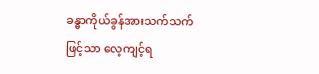ခန္ဓာကိုယ်ခွန်အားသက်သက်ဖြင့်သာ လေ့ကျင့်ရ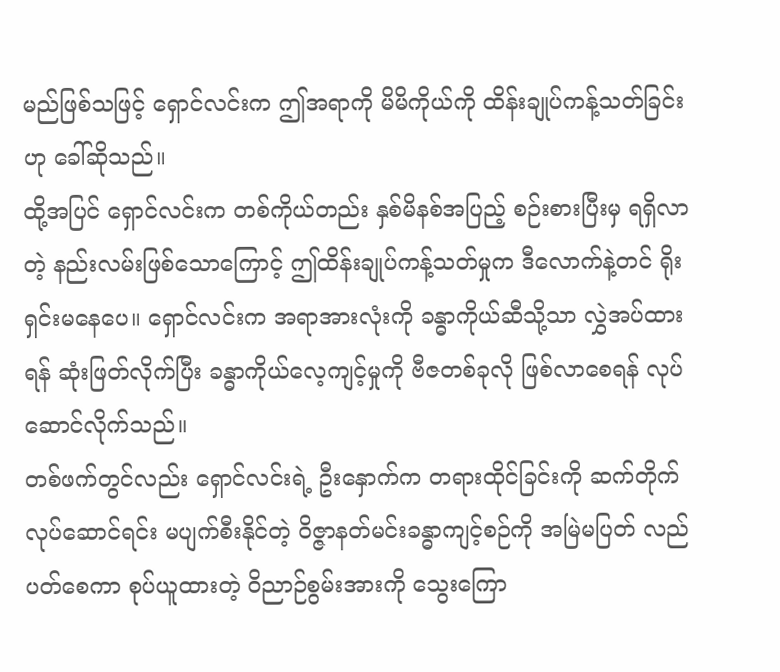မည်ဖြစ်သဖြင့် ရှောင်လင်းက ဤအရာကို မိမိကိုယ်ကို ထိန်းချုပ်ကန့်သတ်ခြင်းဟု ခေါ်ဆိုသည်။
ထို့အပြင် ရှောင်လင်းက တစ်ကိုယ်တည်း နှစ်မိနစ်အပြည့် စဉ်းစားပြီးမှ ရရှိလာတဲ့ နည်းလမ်းဖြစ်သောကြောင့် ဤထိန်းချုပ်ကန့်သတ်မှုက ဒီလောက်နဲ့တင် ရိုးရှင်းမနေပေ။ ရှောင်လင်းက အရာအားလုံးကို ခန္ဓာကိုယ်ဆီသို့သာ လွှဲအပ်ထားရန် ဆုံးဖြတ်လိုက်ပြီး ခန္ဓာကိုယ်လေ့ကျင့်မှုကို ဗီဇတစ်ခုလို ဖြစ်လာစေရန် လုပ်ဆောင်လိုက်သည်။
တစ်ဖက်တွင်လည်း ရှောင်လင်းရဲ့ ဦးနှောက်က တရားထိုင်ခြင်းကို ဆက်တိုက်လုပ်ဆောင်ရင်း မပျက်စီးနိုင်တဲ့ ဝိဇ္ဇာနတ်မင်းခန္ဓာကျင့်စဉ်ကို အမြဲမပြတ် လည်ပတ်စေကာ စုပ်ယူထားတဲ့ ဝိညာဉ်စွမ်းအားကို သွေးကြော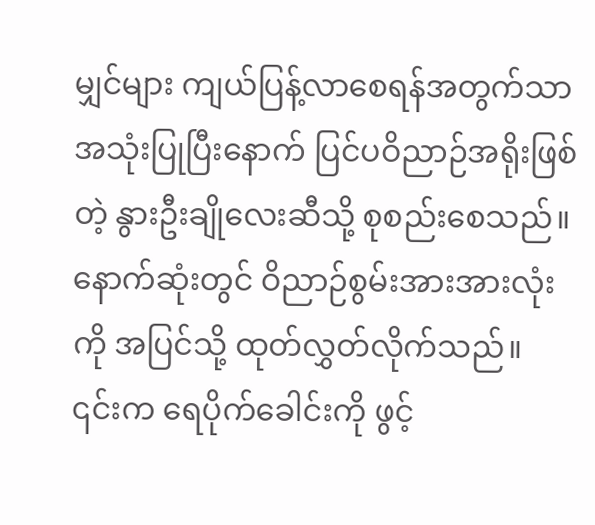မျှင်များ ကျယ်ပြန့်လာစေရန်အတွက်သာ အသုံးပြုပြီးနောက် ပြင်ပဝိညာဉ်အရိုးဖြစ်တဲ့ နွားဦးချိုလေးဆီသို့ စုစည်းစေသည်။
နောက်ဆုံးတွင် ဝိညာဉ်စွမ်းအားအားလုံးကို အပြင်သို့ ထုတ်လွှတ်လိုက်သည်။
၎င်းက ရေပိုက်ခေါင်းကို ဖွင့်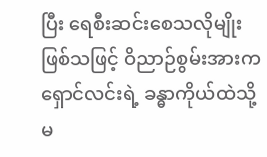ပြီး ရေစီးဆင်းစေသလိုမျိုး ဖြစ်သဖြင့် ဝိညာဉ်စွမ်းအားက ရှောင်လင်းရဲ့ ခန္ဓာကိုယ်ထဲသို့ မ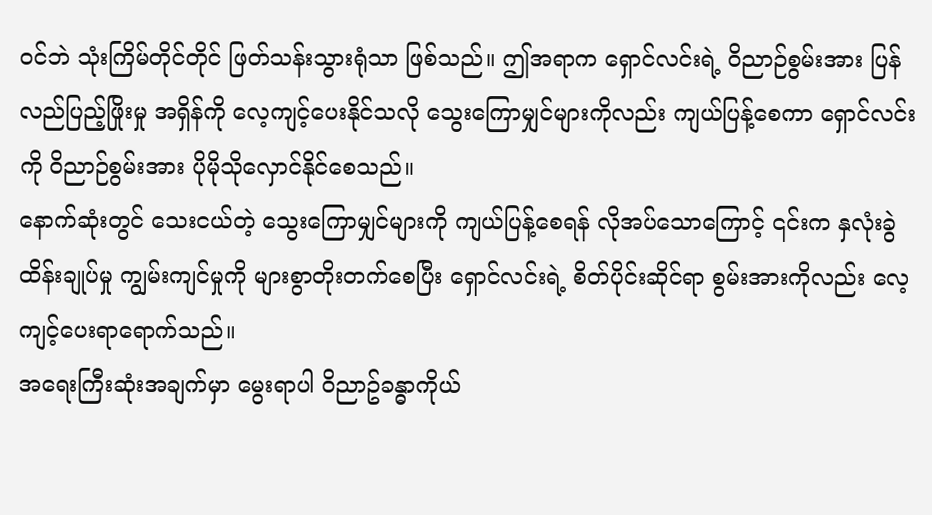ဝင်ဘဲ သုံးကြိမ်တိုင်တိုင် ဖြတ်သန်းသွားရုံသာ ဖြစ်သည်။ ဤအရာက ရှောင်လင်းရဲ့ ဝိညာဉ်စွမ်းအား ပြန်လည်ပြည့်ဖြိုးမှု အရှိန်ကို လေ့ကျင့်ပေးနိုင်သလို သွေးကြောမျှင်များကိုလည်း ကျယ်ပြန့်စေကာ ရှောင်လင်းကို ဝိညာဉ်စွမ်းအား ပိုမိုသိုလှောင်နိုင်စေသည်။
နောက်ဆုံးတွင် သေးငယ်တဲ့ သွေးကြောမျှင်များကို ကျယ်ပြန့်စေရန် လိုအပ်သောကြောင့် ၎င်းက နှလုံးခွဲထိန်းချုပ်မှု ကျွမ်းကျင်မှုကို များစွာတိုးတက်စေပြီး ရှောင်လင်းရဲ့ စိတ်ပိုင်းဆိုင်ရာ စွမ်းအားကိုလည်း လေ့ကျင့်ပေးရာရောက်သည်။
အရေးကြီးဆုံးအချက်မှာ မွေးရာပါ ဝိညာဥ်ခန္ဓာကိုယ်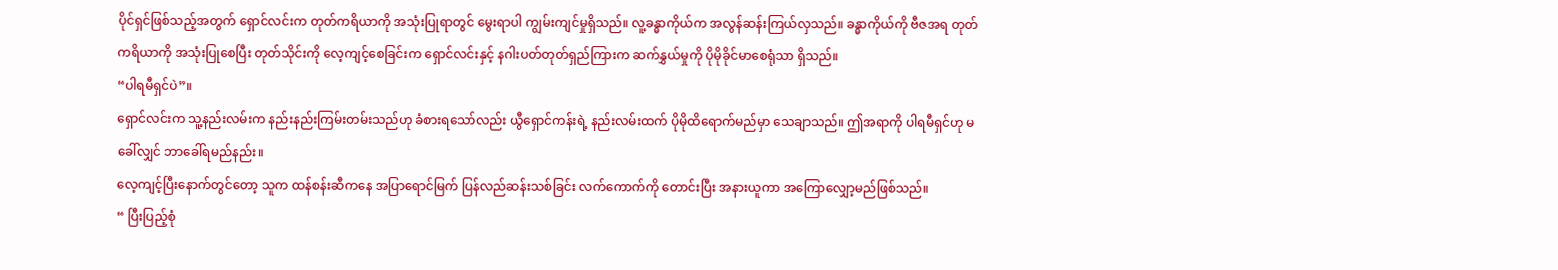ပိုင်ရှင်ဖြစ်သည့်အတွက် ရှောင်လင်းက တုတ်ကရိယာကို အသုံးပြုရာတွင် မွေးရာပါ ကျွမ်းကျင်မှုရှိသည်။ လူ့ခန္ဓာကိုယ်က အလွန်ဆန်းကြယ်လှသည်။ ခန္ဓာကိုယ်ကို ဗီဇအရ တုတ်ကရိယာကို အသုံးပြုစေပြီး တုတ်သိုင်းကို လေ့ကျင့်စေခြင်းက ရှောင်လင်းနှင့် နဂါးပတ်တုတ်ရှည်ကြားက ဆက်နွှယ်မှုကို ပိုမိုခိုင်မာစေရုံသာ ရှိသည်။
“ပါရမီရှင်ပဲ”။
ရှောင်လင်းက သူ့နည်းလမ်းက နည်းနည်းကြမ်းတမ်းသည်ဟု ခံစားရသော်လည်း ယွီရှောင်ကန်းရဲ့ နည်းလမ်းထက် ပိုမိုထိရောက်မည်မှာ သေချာသည်။ ဤအရာကို ပါရမီရှင်ဟု မခေါ်လျှင် ဘာခေါ်ရမည်နည်း။
လေ့ကျင့်ပြီးနောက်တွင်တော့ သူက ထန်စန်းဆီကနေ အပြာရောင်မြက် ပြန်လည်ဆန်းသစ်ခြင်း လက်ကောက်ကို တောင်းပြီး အနားယူကာ အကြောလျှော့မည်ဖြစ်သည်။
“ ပြီးပြည့်စုံ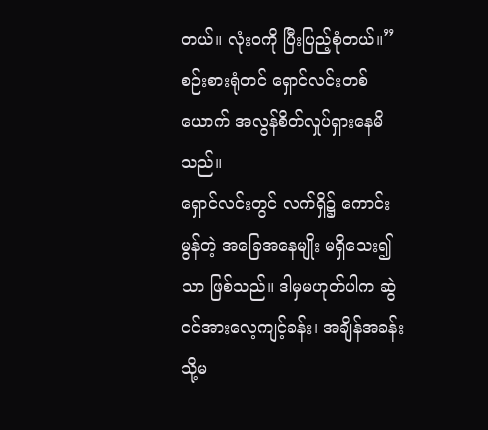တယ်။ လုံးဝကို ပြီးပြည့်စုံတယ်။” စဉ်းစားရုံတင် ရှောင်လင်းတစ်ယောက် အလွန်စိတ်လှုပ်ရှားနေမိသည်။
ရှောင်လင်းတွင် လက်ရှိ၌ ကောင်းမွန်တဲ့ အခြေအနေမျိုး မရှိသေး၍သာ ဖြစ်သည်။ ဒါမှမဟုတ်ပါက ဆွဲငင်အားလေ့ကျင့်ခန်း၊ အချိန်အခန်း သို့မ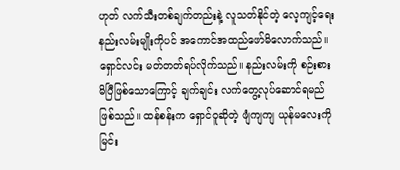ဟုတ် လက်သီးတစ်ချက်တည်းနဲ့ လူသတ်နိုင်တဲ့ လေ့ကျင့်ရေးနည်းလမ်းမျိုးကိုပင် အကောင်အထည်ဖော်မိလောက်သည်။
ရှောင်လင်း မတ်တတ်ရပ်လိုက်သည်။ နည်းလမ်းကို စဉ်းစားမိပြီဖြစ်သောကြောင့် ချက်ချင်း လက်တွေ့လုပ်ဆောင်ရမည်ဖြစ်သည်။ ထန်စန်းက ရှောင်ဝူဆိုတဲ့ ဖျံကျကျ ယုန်မလေးကို မြင်း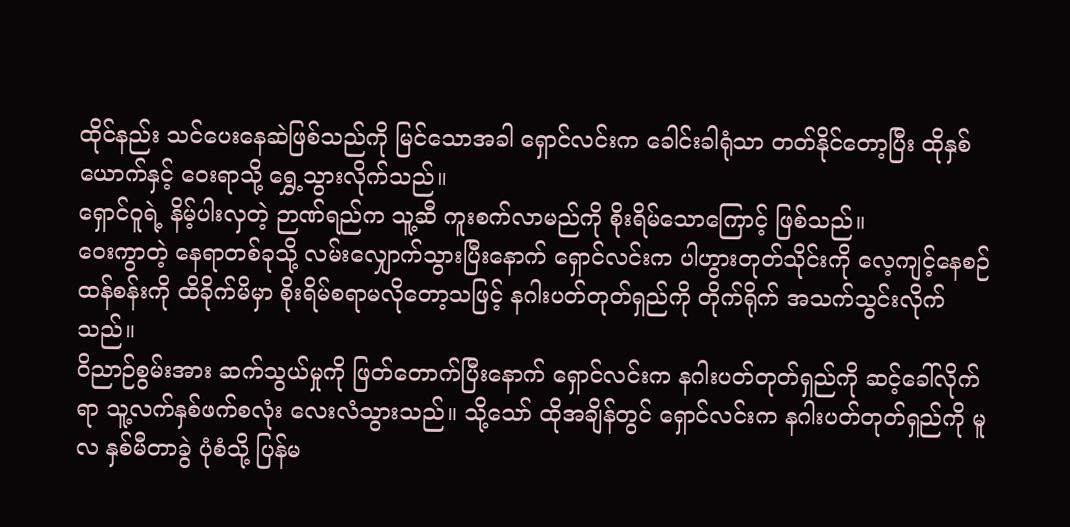ထိုင်နည်း သင်ပေးနေဆဲဖြစ်သည်ကို မြင်သောအခါ ရှောင်လင်းက ခေါင်းခါရုံသာ တတ်နိုင်တော့ပြီး ထိုနှစ်ယောက်နှင့် ဝေးရာသို့ ရွှေ့သွားလိုက်သည်။
ရှောင်ဝူရဲ့ နိမ့်ပါးလှတဲ့ ဉာဏ်ရည်က သူ့ဆီ ကူးစက်လာမည်ကို စိုးရိမ်သောကြောင့် ဖြစ်သည်။
ဝေးကွာတဲ့ နေရာတစ်ခုသို့ လမ်းလျှောက်သွားပြီးနောက် ရှောင်လင်းက ပါဟွားတုတ်သိုင်းကို လေ့ကျင့်နေစဉ် ထန်စန်းကို ထိခိုက်မိမှာ စိုးရိမ်စရာမလိုတော့သဖြင့် နဂါးပတ်တုတ်ရှည်ကို တိုက်ရိုက် အသက်သွင်းလိုက်သည်။
ဝိညာဉ်စွမ်းအား ဆက်သွယ်မှုကို ဖြတ်တောက်ပြီးနောက် ရှောင်လင်းက နဂါးပတ်တုတ်ရှည်ကို ဆင့်ခေါ်လိုက်ရာ သူ့လက်နှစ်ဖက်စလုံး လေးလံသွားသည်။ သို့သော် ထိုအချိန်တွင် ရှောင်လင်းက နဂါးပတ်တုတ်ရှည်ကို မူလ နှစ်မီတာခွဲ ပုံစံသို့ ပြန်မ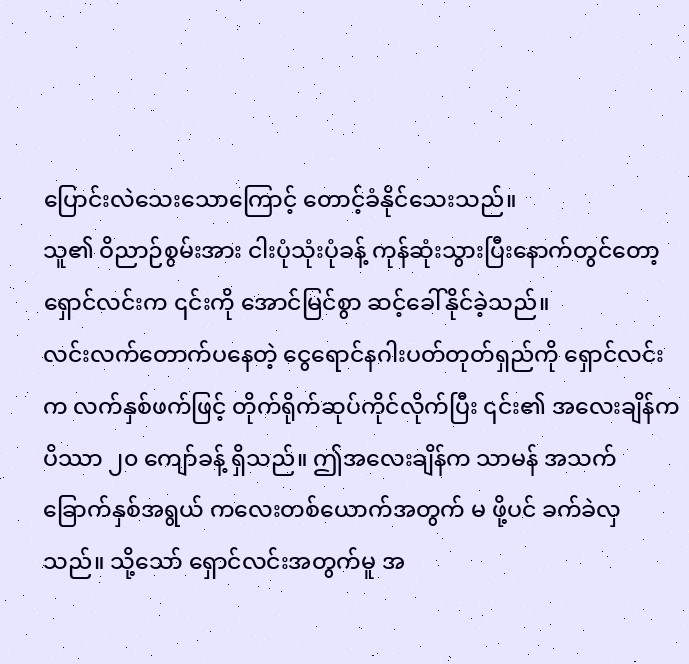ပြောင်းလဲသေးသောကြောင့် တောင့်ခံနိုင်သေးသည်။
သူ၏ ဝိညာဉ်စွမ်းအား ငါးပုံသုံးပုံခန့် ကုန်ဆုံးသွားပြီးနောက်တွင်တော့ ရှောင်လင်းက ၎င်းကို အောင်မြင်စွာ ဆင့်ခေါ်နိုင်ခဲ့သည်။
လင်းလက်တောက်ပနေတဲ့ ငွေရောင်နဂါးပတ်တုတ်ရှည်ကို ရှောင်လင်းက လက်နှစ်ဖက်ဖြင့် တိုက်ရိုက်ဆုပ်ကိုင်လိုက်ပြီး ၎င်း၏ အလေးချိန်က ပိဿာ ၂၀ ကျော်ခန့် ရှိသည်။ ဤအလေးချိန်က သာမန် အသက်ခြောက်နှစ်အရွယ် ကလေးတစ်ယောက်အတွက် မ ဖို့ပင် ခက်ခဲလှသည်။ သို့သော် ရှောင်လင်းအတွက်မူ အ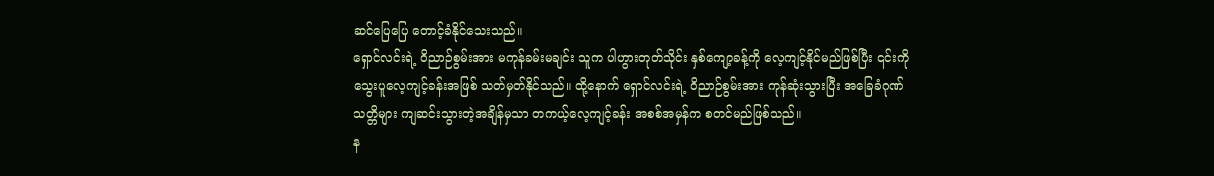ဆင်ပြေပြေ တောင့်ခံနိုင်သေးသည်။
ရှောင်လင်းရဲ့ ဝိညာဉ်စွမ်းအား မကုန်ခမ်းမချင်း သူက ပါဟွားတုတ်သိုင်း နှစ်ကျော့ခန့်ကို လေ့ကျင့်နိုင်မည်ဖြစ်ပြီး ၎င်းကို သွေးပူလေ့ကျင့်ခန်းအဖြစ် သတ်မှတ်နိုင်သည်။ ထို့နောက် ရှောင်လင်းရဲ့ ဝိညာဉ်စွမ်းအား ကုန်ဆုံးသွားပြီး အခြေခံဂုဏ်သတ္တိများ ကျဆင်းသွားတဲ့အချိန်မှသာ တကယ့်လေ့ကျင့်ခန်း အစစ်အမှန်က စတင်မည်ဖြစ်သည်။
န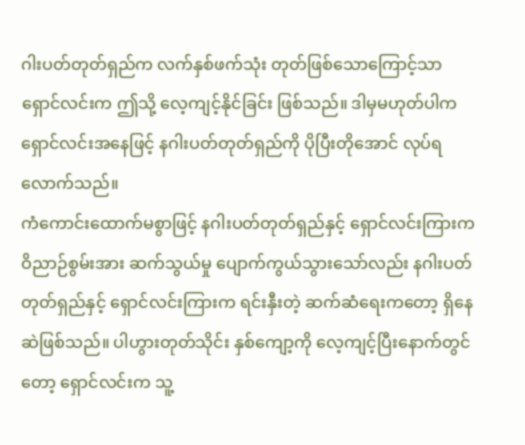ဂါးပတ်တုတ်ရှည်က လက်နှစ်ဖက်သုံး တုတ်ဖြစ်သောကြောင့်သာ ရှောင်လင်းက ဤသို့ လေ့ကျင့်နိုင်ခြင်း ဖြစ်သည်။ ဒါမှမဟုတ်ပါက ရှောင်လင်းအနေဖြင့် နဂါးပတ်တုတ်ရှည်ကို ပိုပြီးတိုအောင် လုပ်ရလောက်သည်။
ကံကောင်းထောက်မစွာဖြင့် နဂါးပတ်တုတ်ရှည်နှင့် ရှောင်လင်းကြားက ဝိညာဉ်စွမ်းအား ဆက်သွယ်မှု ပျောက်ကွယ်သွားသော်လည်း နဂါးပတ်တုတ်ရှည်နှင့် ရှောင်လင်းကြားက ရင်းနှီးတဲ့ ဆက်ဆံရေးကတော့ ရှိနေဆဲဖြစ်သည်။ ပါဟွားတုတ်သိုင်း နှစ်ကျော့ကို လေ့ကျင့်ပြီးနောက်တွင်တော့ ရှောင်လင်းက သူ့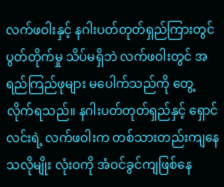လက်ဖဝါးနှင့် နဂါးပတ်တုတ်ရှည်ကြားတွင် ပွတ်တိုက်မှု သိပ်မရှိဘဲ လက်ဖဝါးတွင် အရည်ကြည်ဖုများ မပေါက်သည်ကို တွေ့လိုက်ရသည်။ နဂါးပတ်တုတ်ရှည်နှင့် ရှောင်လင်းရဲ့ လက်ဖဝါးက တစ်သားတည်းကျနေသလိုမျိုး လုံးဝကို အံဝင်ခွင်ကျဖြစ်နေ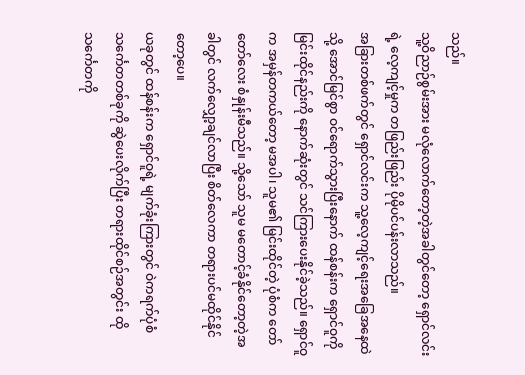သည်။
သူ့ဝိညာဉ်စွမ်းအား မလုံလောက်တော့တဲ့အခါတွင်တော့ ရှောင်လင်းရဲ့ လေ့ကျင့်မှုက တဖြည်းဖြည်း ပိုမိုပင်ပန်းလာသည်။
အခြားတစ်ဖက်တွင် ရှောင်လင်းက သူ့လေ့ကျင့်ရေးအခြေအနေထဲသို့ အောင်မြင်စွာ ဝင်ရောက်သွားပြီးနောက် ထန်စန်းက ရှောင်ဝူကို မြင်းထိုင်နည်းကို နောက်ဆုံးတွင် သင်ကြားပေးနိုင်ခဲ့သည်။ ရှောင်ဝူက အမှန်တကယ်တော့ မအပါ၊ သူမ၏ မြင်းထိုင်တဲ့ ပုံစံက တော်တော်လေး စံနှုန်းမီသည်။ သို့သော် သူမ မတောင့်ခံနိုင်တော့တဲ့အခါတွင် လက်လျှော့ချင်လာပြီး စိတ်လေကာ တရားပင်မထိုင်နိုင်တော့ပေ။
ယခုတွင် ထန်စန်းက ရှောင်ဝူရဲ့ မျက်ခုံးကြားတွင် ဝဲကရက်ပုံစံ သင်္ကေတတစ်ခုကို ဆွဲပေးလိုက်ပြီး တရားထိုင်စဉ်အတွင်း ထိုသင်္ကေတကို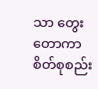သာ တွေးတောကာ စိတ်စုစည်း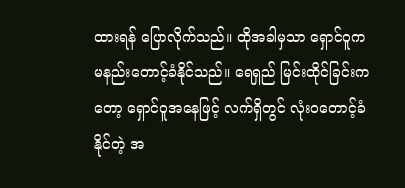ထားရန် ပြောလိုက်သည်။ ထိုအခါမှသာ ရှောင်ဝူက မနည်းတောင့်ခံနိုင်သည်။ ရေရှည် မြင်းထိုင်ခြင်းကတော့ ရှောင်ဝူအနေဖြင့် လက်ရှိတွင် လုံးဝတောင့်ခံနိုင်တဲ့ အ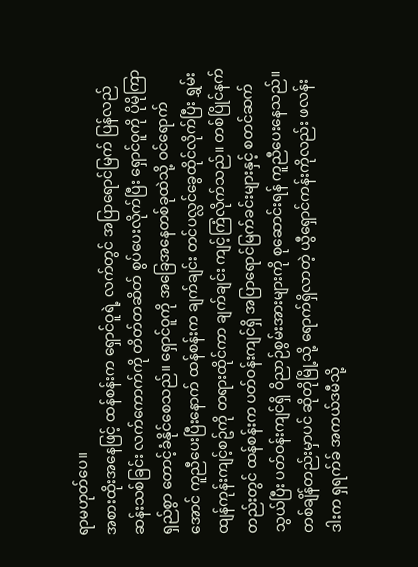ရာမဟုတ်ပေ။
အစားထိုးအနေဖြင့် ထန်စန်းက ရှောင်ဝူရဲ့ လက်တွင် အပြာရောင်မြက် ပြန်လည်ဆန်းသစ်ခြင်း လက်ကောက်ကို တိတ်တဆိတ် စွပ်ပေးလိုက်ပြီး ရှောင်ဝူကို ပိုမိုကြာရှည်စွာ တောင့်ခံနိုင်စေသည်။ ရှောင်ဝူကို အခြေအနေတစ်ခုထဲသို့ ဝင်ရောက်အောင် ကူညီပေးပြီးနောက် ထန်စန်းက ချက်ချင်း တင်ပလ္လင်ခွေထိုင်လိုက်ပြီး ရွှမ်းထျန်ကုန်းကျင့်စဥ်ကို တရားထိုင်ကာ ချက်ချင်း ကျင့်ကြံလိုက်သည်။ တစ်ပြိုင်နက်တည်းတွင် ထန်စန်းက ပတ်ဝန်းကျင်ရှိ အပြာရောင်မြက်ခင်းများနှင့် စတင်ဆက်သွယ်ပြီး ပတ်ဝန်းကျင်ရှိ ဝိညာဉ်စွမ်းအားများကို စုဆောင်းရန် ကူညီပေးနေသည်။
တစ်ချိန်တည်းမှာပင် ဆိုတိုမြို့သို့ ရောက်ရှိလာတဲ့ ယွီရှောင်ကန်းကိုလည်း ဖလန်းဒါးက ရှရက်ခ် အကယ်ဒမီသို့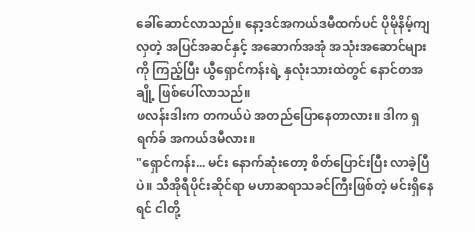ခေါ်ဆောင်လာသည်။ နော့ဒင်အကယ်ဒမီထက်ပင် ပိုမိုနိမ့်ကျလှတဲ့ အပြင်အဆင်နှင့် အဆောက်အအုံ အသုံးအဆောင်များကို ကြည့်ပြီး ယွီရှောင်ကန်းရဲ့ နှလုံးသားထဲတွင် နောင်တအချို့ ဖြစ်ပေါ်လာသည်။
ဖလန်းဒါးက တကယ်ပဲ အတည်ပြောနေတာလား။ ဒါက ရှရက်ခ် အကယ်ဒမီလား။
"ရှောင်ကန်း... မင်း နောက်ဆုံးတော့ စိတ်ပြောင်းပြီး လာခဲ့ပြီပဲ။ သီအိုရီပိုင်းဆိုင်ရာ မဟာဆရာသခင်ကြီးဖြစ်တဲ့ မင်းရှိနေရင် ငါတို့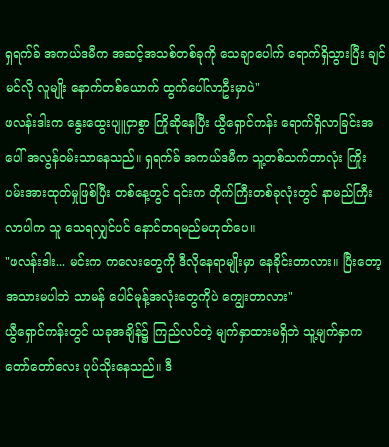ရှရက်ခ် အကယ်ဒမီက အဆင့်အသစ်တစ်ခုကို သေချာပေါက် ရောက်ရှိသွားပြီး ချင်မင်လို လူမျိုး နောက်တစ်ယောက် ထွက်ပေါ်လာဦးမှာပဲ"
ဖလန်းဒါးက နွေးထွေးပျူငှာစွာ ကြိုဆိုနေပြီး ယွီရှောင်ကန်း ရောက်ရှိလာခြင်းအပေါ် အလွန်ဝမ်းသာနေသည်။ ရှရက်ခ် အကယ်ဒမီက သူ့တစ်သက်တာလုံး ကြိုးပမ်းအားထုတ်မှုဖြစ်ပြီး တစ်နေ့တွင် ၎င်းက တိုက်ကြီးတစ်ခုလုံးတွင် နာမည်ကြီးလာပါက သူ သေရလျှင်ပင် နောင်တရမည်မဟုတ်ပေ။
"ဖလန်းဒါး... မင်းက ကလေးတွေကို ဒီလိုနေရာမျိုးမှာ နေခိုင်းတာလား။ ပြီးတော့ အသားမပါဘဲ သာမန် ပေါင်မုန့်အလုံးတွေကိုပဲ ကျွေးတာလား"
ယွီရှောင်ကန်းတွင် ယခုအချိန်၌ ကြည်လင်တဲ့ မျက်နှာထားမရှိဘဲ သူ့မျက်နှာက တော်တော်လေး ပုပ်သိုးနေသည်။ ဒီ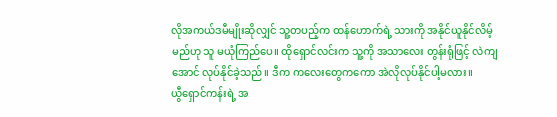လိုအကယ်ဒမီမျိုးဆိုလျှင် သူ့တပည့်က ထန်ဟောက်ရဲ့ သားကို အနိုင်ယူနိုင်လိမ့်မည်ဟု သူ မယုံကြည်ပေ။ ထိုရှောင်လင်းက သူ့ကို အသာလေး တွန်းရုံဖြင့် လဲကျအောင် လုပ်နိုင်ခဲ့သည်။ ဒီက ကလေးတွေကကော အဲလိုလုပ်နိုင်ပါ့မလား။
ယွီရှောင်ကန်းရဲ့ အ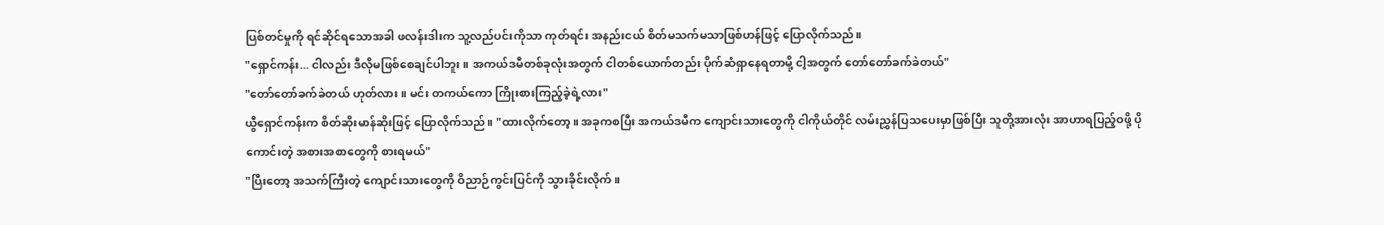ပြစ်တင်မှုကို ရင်ဆိုင်ရသောအခါ ဖလန်းဒါးက သူ့လည်ပင်းကိုသာ ကုတ်ရင်း အနည်းငယ် စိတ်မသက်မသာဖြစ်ဟန်ဖြင့် ပြောလိုက်သည်။
"ရှောင်ကန်း... ငါလည်း ဒီလိုမဖြစ်စေချင်ပါဘူး။ အကယ်ဒမီတစ်ခုလုံးအတွက် ငါတစ်ယောက်တည်း ပိုက်ဆံရှာနေရတာမို့ ငါ့အတွက် တော်တော်ခက်ခဲတယ်"
"တော်တော်ခက်ခဲတယ် ဟုတ်လား။ မင်း တကယ်ကော ကြိုးစားကြည့်ခဲ့ရဲ့လား"
ယွီရှောင်ကန်းက စိတ်ဆိုးမာန်ဆိုးဖြင့် ပြောလိုက်သည်။ "ထားလိုက်တော့။ အခုကစပြီး အကယ်ဒမီက ကျောင်းသားတွေကို ငါကိုယ်တိုင် လမ်းညွှန်ပြသပေးမှာဖြစ်ပြီး သူတို့အားလုံး အာဟာရပြည့်ဝဖို့ ပိုကောင်းတဲ့ အစားအစာတွေကို စားရမယ်"
"ပြီးတော့ အသက်ကြီးတဲ့ ကျောင်းသားတွေကို ဝိညာဉ်ကွင်းပြင်ကို သွားခိုင်းလိုက်။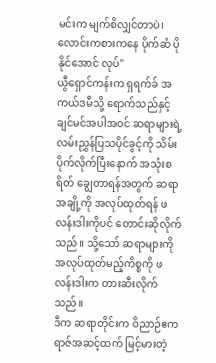မင်းက မျက်စိလျှင်တာပဲ၊ လောင်းကစားကနေ ပိုက်ဆံ ပိုနိုင်အောင် လုပ်"
ယွီရှောင်ကန်းက ရှရက်ခ် အကယ်ဒမီသို့ ရောက်သည်နှင့် ချင်မင်အပါအဝင် ဆရာများရဲ့ လမ်းညွှန်ပြသပိုင်ခွင့်ကို သိမ်းပိုက်လိုက်ပြီးနောက် အသုံးစရိတ် ချွေတာရန်အတွက် ဆရာအချို့ကို အလုပ်ထုတ်ရန် ဖလန်းဒါးကိုပင် တောင်းဆိုလိုက်သည်။ သို့သော် ဆရာများကို အလုပ်ထုတ်မည့်ကိစ္စကို ဖလန်းဒါးက တားဆီးလိုက်သည်။
ဒီက ဆရာတိုင်းက ဝိညာဉ်ဧကရာဇ်အဆင့်ထက် မြင့်မားတဲ့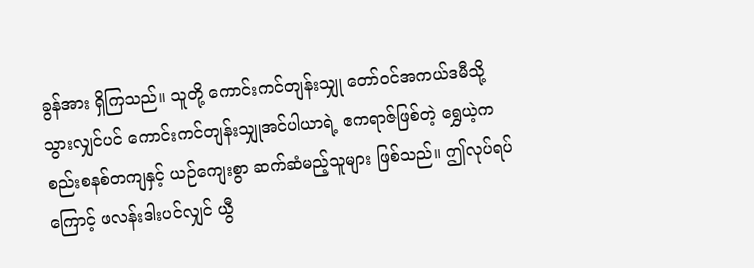ခွန်အား ရှိကြသည်။ သူတို့ ကောင်းကင်တျန်းသျှု တော်ဝင်အကယ်ဒမီသို့ သွားလျှင်ပင် ကောင်းကင်တျန်းသျှုအင်ပါယာရဲ့ ဧကရာဇ်ဖြစ်တဲ့ ရွှေယဲ့က စည်းစနစ်တကျနှင့် ယဉ်ကျေးစွာ ဆက်ဆံမည့်သူများ ဖြစ်သည်။ ဤလုပ်ရပ်ကြောင့် ဖလန်းဒါးပင်လျှင် ယွီ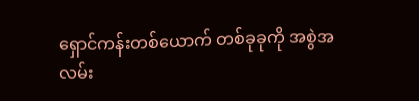ရှောင်ကန်းတစ်ယောက် တစ်ခုခုကို အစွဲအလမ်း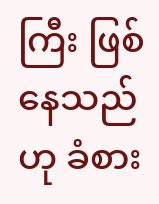ကြီး ဖြစ်နေသည်ဟု ခံစား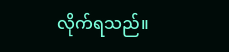လိုက်ရသည်။